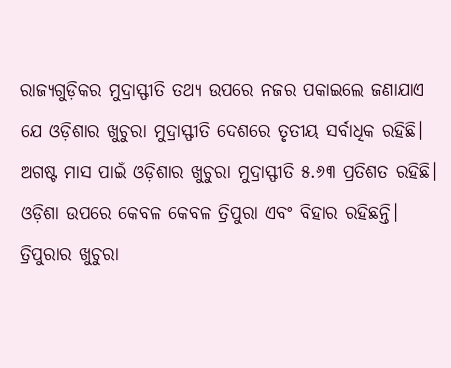ରାଜ୍ୟଗୁଡ଼ିକର ମୁଦ୍ରାସ୍ଫୀତି ତଥ୍ୟ ଉପରେ ନଜର ପକାଇଲେ ଜଣାଯାଏ ଯେ ଓଡ଼ିଶାର ଖୁଚୁରା ମୁଦ୍ରାସ୍ଫୀତି ଦେଶରେ ତୃତୀୟ ସର୍ବାଧିକ ରହିଛି। ଅଗଷ୍ଟ ମାସ ପାଇଁ ଓଡ଼ିଶାର ଖୁଚୁରା ମୁଦ୍ରାସ୍ଫୀତି ୫.୬୩ ପ୍ରତିଶତ ରହିଛି। ଓଡ଼ିଶା ଉପରେ କେବଳ କେବଳ ତ୍ରିପୁରା ଏବଂ ବିହାର ରହିଛନ୍ତି। ତ୍ରିପୁରାର ଖୁଚୁରା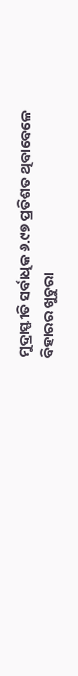ମୁଦ୍ରାସ୍ଫୀତି ସର୍ବାଧିକ ୬.୯୭ ପ୍ରତିଶତ ଥିବାବେଳେ ବିହାରର ଖୁଚୁରା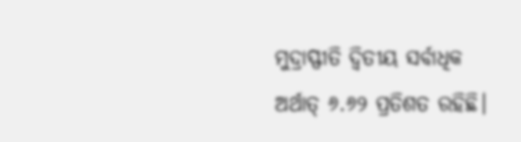ମୁଦ୍ରାସ୍ଫୀତି ଦ୍ବିତୀୟ ସର୍ବାଧିକ ଅର୍ଥାତ୍ ୬.୬୨ ପ୍ରତିଶତ ରହିଛି।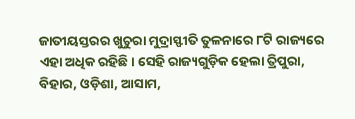ଜାତୀୟସ୍ତରର ଖୁଚୁରା ମୁଦ୍ରାସ୍ଫୀତି ତୁଳନାରେ ୮ଟି ରାଜ୍ୟରେ ଏହା ଅଧିକ ରହିଛି। ସେହି ରାଜ୍ୟଗୁଡ଼ିକ ହେଲା ତ୍ରିପୁରା, ବିହାର, ଓଡ଼ିଶା, ଆସାମ,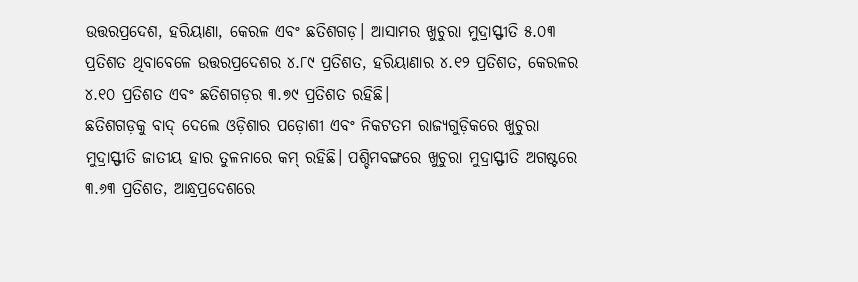ଉତ୍ତରପ୍ରଦେଶ, ହରିୟାଣା, କେରଳ ଏବଂ ଛତିଶଗଡ଼। ଆସାମର ଖୁଚୁରା ମୁଦ୍ରାସ୍ଫୀତି ୫.୦୩ ପ୍ରତିଶତ ଥିବାବେଳେ ଉତ୍ତରପ୍ରଦେଶର ୪.୮୯ ପ୍ରତିଶତ, ହରିୟାଣାର ୪.୧୨ ପ୍ରତିଶତ, କେରଳର ୪.୧୦ ପ୍ରତିଶତ ଏବଂ ଛତିଶଗଡ଼ର ୩.୭୯ ପ୍ରତିଶତ ରହିଛି।
ଛତିଶଗଡ଼କୁ ବାଦ୍ ଦେଲେ ଓଡ଼ିଶାର ପଡ଼ୋଶୀ ଏବଂ ନିକଟତମ ରାଜ୍ୟଗୁଡ଼ିକରେ ଖୁଚୁରା ମୁଦ୍ରାସ୍ଫୀତି ଜାତୀୟ ହାର ତୁଳନାରେ କମ୍ ରହିଛି। ପଶ୍ଚିମବଙ୍ଗରେ ଖୁଚୁରା ମୁଦ୍ରାସ୍ଫୀତି ଅଗଷ୍ଟରେ ୩.୬୩ ପ୍ରତିଶତ, ଆନ୍ଧ୍ରପ୍ରଦେଶରେ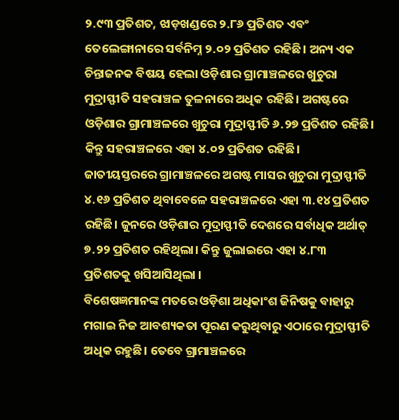୨.୯୩ ପ୍ରତିଶତ, ଝାଡ଼ଖଣ୍ଡରେ ୨.୮୬ ପ୍ରତିଶତ ଏବଂ ତେଲେଙ୍ଗାନାରେ ସର୍ବନିମ୍ନ ୨.୦୨ ପ୍ରତିଶତ ରହିଛି। ଅନ୍ୟ ଏକ ଚିନ୍ତାଜନକ ବିଷୟ ହେଲା ଓଡ଼ିଶାର ଗ୍ରାମାଞ୍ଚଳରେ ଖୁଚୁରା ମୁଦ୍ରାସ୍ଫୀତି ସହରାଞ୍ଚଳ ତୁଳନାରେ ଅଧିକ ରହିଛି। ଅଗଷ୍ଟରେ ଓଡ଼ିଶାର ଗ୍ରାମାଞ୍ଚଳରେ ଖୁଚୁରା ମୁଦ୍ରାସ୍ଫୀତି ୬.୨୭ ପ୍ରତିଶତ ରହିଛି। କିନ୍ତୁ ସହରାଞ୍ଚଳରେ ଏହା ୪.୦୨ ପ୍ରତିଶତ ରହିଛି। ଜାତୀୟସ୍ତରରେ ଗ୍ରାମାଞ୍ଚଳରେ ଅଗଷ୍ଟ ମାସର ଖୁଚୁରା ମୁଦ୍ରାସ୍ଫୀତି ୪.୧୬ ପ୍ରତିଶତ ଥିବାବେଳେ ସହରାଞ୍ଚଳରେ ଏହା ୩.୧୪ ପ୍ରତିଶତ ରହିଛି। ଜୁନରେ ଓଡ଼ିଶାର ମୁଦ୍ରାସ୍ଫୀତି ଦେଶରେ ସର୍ବାଧିକ ଅର୍ଥାତ୍ ୭.୨୨ ପ୍ରତିଶତ ରହିଥିଲା। କିନ୍ତୁ ଜୁଲାଇରେ ଏହା ୪.୮୩ ପ୍ରତିଶତକୁ ଖସିଆସିଥିଲା ।
ବିଶେଷଜ୍ଞମାନଙ୍କ ମତରେ ଓଡ଼ିଶା ଅଧିକାଂଶ ଜିନିଷକୁ ବାହାରୁ ମଗାଇ ନିଜ ଆବଶ୍ୟକତା ପୂରଣ କରୁଥିବାରୁ ଏଠାରେ ମୁଦ୍ରାସ୍ଫୀତି ଅଧିକ ରହୁଛି। ତେବେ ଗ୍ରାମାଞ୍ଚଳରେ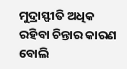ମୁଦ୍ରାସ୍ଫୀତି ଅଧିକ ରହିବା ଚିନ୍ତାର କାରଣ ବୋଲି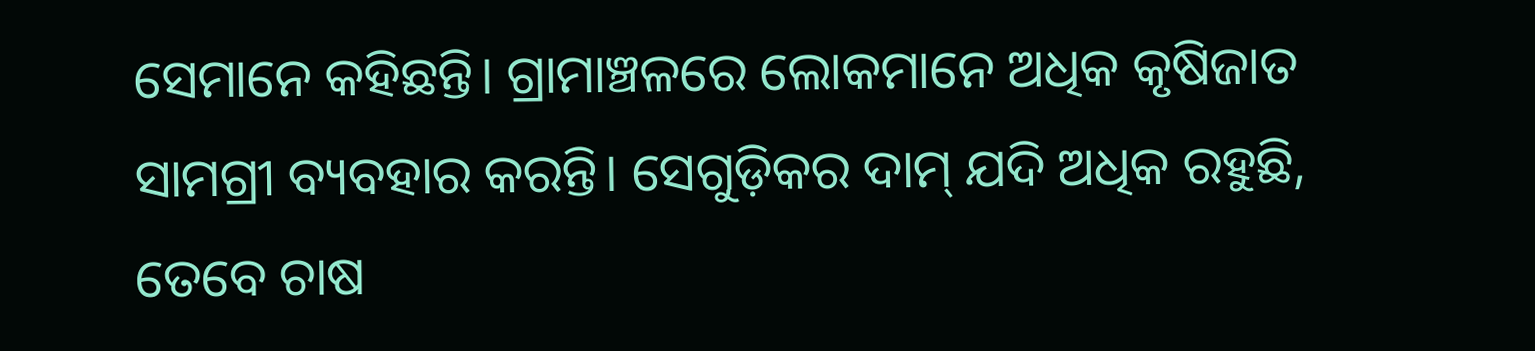ସେମାନେ କହିଛନ୍ତି। ଗ୍ରାମାଞ୍ଚଳରେ ଲୋକମାନେ ଅଧିକ କୃଷିଜାତ ସାମଗ୍ରୀ ବ୍ୟବହାର କରନ୍ତି। ସେଗୁଡ଼ିକର ଦାମ୍ ଯଦି ଅଧିକ ରହୁଛି, ତେବେ ଚାଷ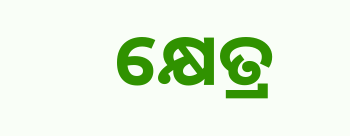କ୍ଷେତ୍ର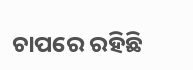ଚାପରେ ରହିଛି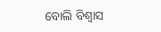ବୋଲି ବିଶ୍ବାସ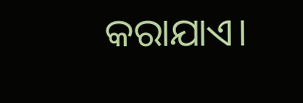କରାଯାଏ।